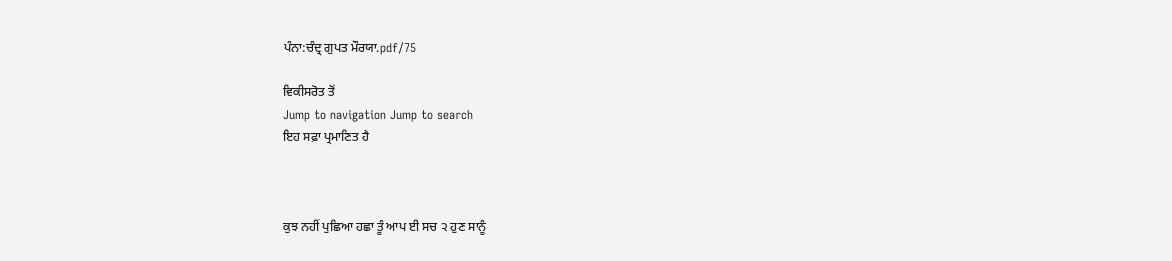ਪੰਨਾ:ਚੰਦ੍ਰ ਗੁਪਤ ਮੌਰਯਾ.pdf/75

ਵਿਕੀਸਰੋਤ ਤੋਂ
Jump to navigation Jump to search
ਇਹ ਸਫ਼ਾ ਪ੍ਰਮਾਣਿਤ ਹੈ



ਕੁਝ ਨਹੀਂ ਪੁਛਿਆ ਹਛਾ ਤੂੰ ਆਪ ਈ ਸਚ ੨ ਹੁਣ ਸਾਨੂੰ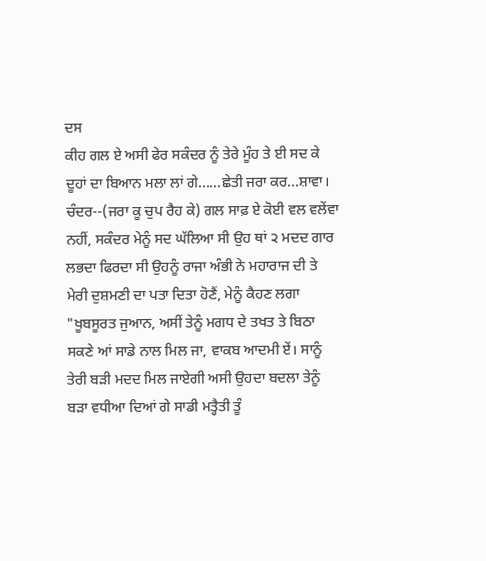ਦਸ
ਕੀਹ ਗਲ ਏ ਅਸੀ ਫੇਰ ਸਕੰਦਰ ਨੂੰ ਤੇਰੇ ਮੂੰਹ ਤੇ ਈ ਸਦ ਕੇ
ਦੂਹਾਂ ਦਾ ਬਿਆਨ ਮਲਾ ਲਾਂ ਗੇ......ਛੇਤੀ ਜਰਾ ਕਰ...ਸ਼ਾਵਾ।
ਚੰਦਰ--(ਜਰਾ ਕੂ ਚੁਪ ਰੈਹ ਕੇ) ਗਲ ਸਾਫ਼ ਏ ਕੋਈ ਵਲ ਵਲੇਂਵਾ
ਨਹੀਂ, ਸਕੰਦਰ ਮੇਨੂੰ ਸਦ ਘੱਲਿਆ ਸੀ ਉਹ ਥਾਂ ੨ ਮਦਦ ਗਾਰ
ਲਭਦਾ ਫਿਰਦਾ ਸੀ ਉਹਨੂੰ ਰਾਜਾ ਅੰਭੀ ਨੇ ਮਹਾਰਾਜ ਦੀ ਤੇ
ਮੇਰੀ ਦੁਸ਼ਮਣੀ ਦਾ ਪਤਾ ਦਿਤਾ ਹੋਣੈਂ, ਮੇਨੂੰ ਕੈਹਣ ਲਗਾ
"ਖੂਬਸੂਰਤ ਜੁਆਨ, ਅਸੀਂ ਤੇਨੂੰ ਮਗਧ ਦੇ ਤਖਤ ਤੇ ਬਿਠਾ
ਸਕਣੇ ਆਂ ਸਾਡੇ ਨਾਲ ਮਿਲ ਜਾ, ਵਾਕਬ ਆਦਮੀ ਏਂ। ਸਾਨੂੰ
ਤੇਰੀ ਬੜੀ ਮਦਦ ਮਿਲ ਜਾਏਗੀ ਅਸੀ ਉਹਦਾ ਬਦਲਾ ਤੇਨੂੰ
ਬੜਾ ਵਧੀਆ ਦਿਆਂ ਗੇ ਸਾਡੀ ਮਤ੍ਹੈਤੀ ਤੂੰ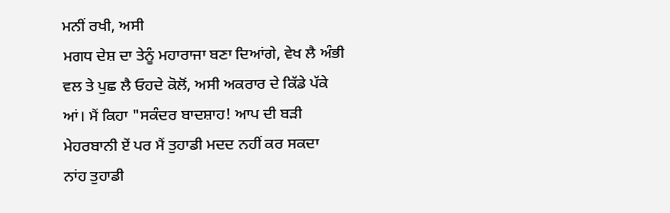ਮਨੀਂ ਰਖੀ, ਅਸੀ
ਮਗਧ ਦੇਸ਼ ਦਾ ਤੇਨੂੰ ਮਹਾਰਾਜਾ ਬਣਾ ਦਿਆਂਗੇ, ਵੇਖ ਲੈ ਅੰਭੀ
ਵਲ ਤੇ ਪੁਛ ਲੈ ਓਹਦੇ ਕੋਲੋਂ, ਅਸੀ ਅਕਰਾਰ ਦੇ ਕਿੱਡੇ ਪੱਕੇ
ਆਂ। ਮੈਂ ਕਿਹਾ "ਸਕੰਦਰ ਬਾਦਸ਼ਾਹ! ਆਪ ਦੀ ਬੜੀ
ਮੇਹਰਬਾਨੀ ਏਂ ਪਰ ਮੈਂ ਤੁਹਾਡੀ ਮਦਦ ਨਹੀਂ ਕਰ ਸਕਦਾ
ਨਾਂਹ ਤੁਹਾਡੀ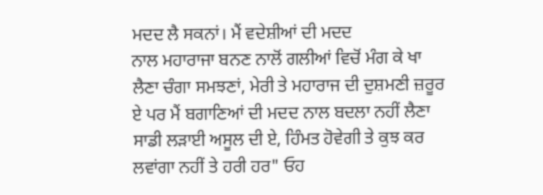ਮਦਦ ਲੈ ਸਕਨਾਂ। ਮੈਂ ਵਦੇਸ਼ੀਆਂ ਦੀ ਮਦਦ
ਨਾਲ ਮਹਾਰਾਜਾ ਬਨਣ ਨਾਲੋਂ ਗਲੀਆਂ ਵਿਚੋਂ ਮੰਗ ਕੇ ਖਾ
ਲੈਣਾ ਚੰਗਾ ਸਮਝਣਾਂ, ਮੇਰੀ ਤੇ ਮਹਾਰਾਜ ਦੀ ਦੁਸ਼ਮਣੀ ਜ਼ਰੂਰ
ਏ ਪਰ ਮੈਂ ਬਗਾਣਿਆਂ ਦੀ ਮਦਦ ਨਾਲ ਬਦਲਾ ਨਹੀਂ ਲੈਣਾ
ਸਾਡੀ ਲੜਾਈ ਅਸੂਲ ਦੀ ਏ, ਹਿੰਮਤ ਹੋਵੇਗੀ ਤੇ ਕੁਝ ਕਰ
ਲਵਾਂਗਾ ਨਹੀਂ ਤੇ ਹਰੀ ਹਰ" ਓਹ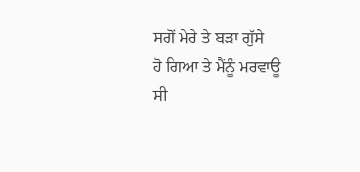ਸਗੋਂ ਮੇਰੇ ਤੇ ਬੜਾ ਗੁੱਸੇ
ਹੋ ਗਿਆ ਤੇ ਮੈਂਨੂੰ ਮਰਵਾਊ ਸੀ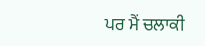ਪਰ ਮੈਂ ਚਲਾਕੀ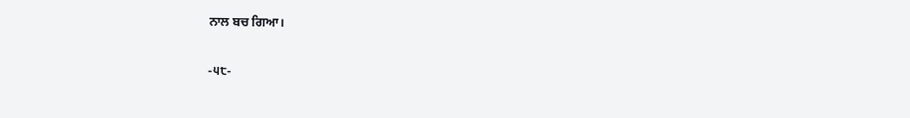ਨਾਲ ਬਚ ਗਿਆ।

-੫੮-